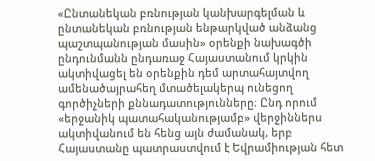«Ընտանեկան բռնության կանխարգելման և ընտանեկան բռնության ենթարկված անձանց պաշտպանության մասին» օրենքի նախագծի ընդունմանն ընդառաջ Հայաստանում կրկին ակտիվացել են օրենքին դեմ արտահայտվող ամենածայրահեղ մտածելակերպ ունեցող գործիչների քննադատությունները։ Ընդ որում «երջանիկ պատահականությամբ» վերջիններս ակտիվանում են հենց այն ժամանակ, երբ Հայաստանը պատրաստվում է Եվրամիության հետ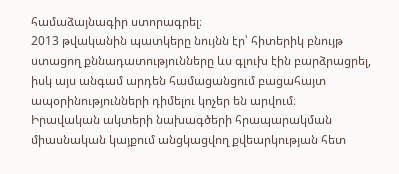համաձայնագիր ստորագրել։
2013 թվականին պատկերը նույնն էր՝ հիտերիկ բնույթ ստացող քննադատությունները ևս գլուխ էին բարձրացրել, իսկ այս անգամ արդեն համացանցում բացահայտ ապօրինությունների դիմելու կոչեր են արվում։
Իրավական ակտերի նախագծերի հրապարակման միասնական կայքում անցկացվող քվեարկության հետ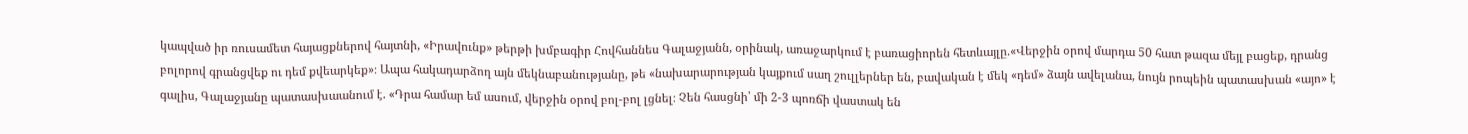կապված իր ռուսամետ հայացքներով հայտնի, «Իրավունք» թերթի խմբագիր Հովհաննես Գալաջյանն, օրինակ, առաջարկում է բառացիորեն հետևայլը.«Վերջին օրով մարդա 50 հատ թազա մեյլ բացեք, դրանց բոլորով գրանցվեք ու դեմ քվեարկեք»։ Ապա հակադարձող այն մեկնաբանությանը, թե «նախարարության կայքում սաղ շուլլերներ են, բավական է մեկ «դեմ» ձայն ավելանա, նույն րոպեին պատասխան «այո» է գալիս, Գալաջյանը պատասխաանում է. «Դրա համար եմ ասում, վերջին օրով բոլ-բոլ լցնել։ Չեն հասցնի՝ մի 2-3 պոռճի վաստակ են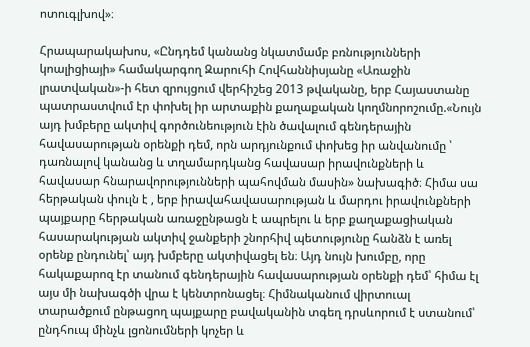ոտուգլխով»։

Հրապարակախոս, «Ընդդեմ կանանց նկատմամբ բռնությունների կոալիցիայի» համակարգող Զարուհի Հովհաննիսյանը «Առաջին լրատվական»-ի հետ զրույցում վերհիշեց 2013 թվականը, երբ Հայաստանը պատրաստվում էր փոխել իր արտաքին քաղաքական կողմնորոշումը.«Նույն այդ խմբերը ակտիվ գործունեություն էին ծավալում գենդերային հավասարության օրենքի դեմ, որն արդյունքում փոխեց իր անվանումը ՝ դառնալով կանանց և տղամարդկանց հավասար իրավունքների և հավասար հնարավորությունների պահովման մասին» նախագիծ։ Հիմա սա հերթական փուլն է , երբ իրավահավասարության և մարդու իրավունքների պայքարը հերթական առաջընթացն է ապրելու և երբ քաղաքացիական հասարակության ակտիվ ջանքերի շնորհիվ պետությունը հանձն է առել օրենք ընդունել՝ այդ խմբերը ակտիվացել են։ Այդ նույն խումբը, որը հակաքարոզ էր տանում գենդերային հավասարության օրենքի դեմ՝ հիմա էլ այս մի նախագծի վրա է կենտրոնացել։ Հիմնականում վիրտուալ տարածքում ընթացող պայքարը բավականին տգեղ դրսևորում է ստանում՝ ընդհուպ մինչև լցոնումների կոչեր և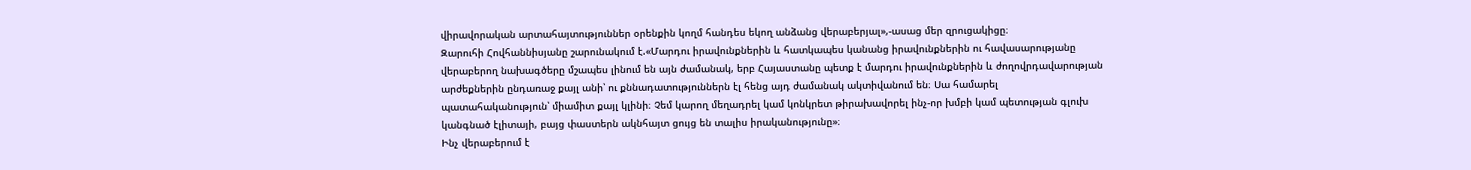վիրավորական արտահայտություններ օրենքին կողմ հանդես եկող անձանց վերաբերյալ»,-ասաց մեր զրուցակիցը։
Զարուհի Հովհաննիսյանը շարունակում է.«Մարդու իրավունքներին և հատկապես կանանց իրավունքներին ու հավասարությանը վերաբերող նախագծերը մշապես լինում են այն ժամանակ, երբ Հայաստանը պետք է մարդու իրավունքներին և ժողովրդավարության արժեքներին ընդառաջ քայլ անի՝ ու քննադատություններն էլ հենց այդ ժամանակ ակտիվանում են։ Սա համարել պատահականություն՝ միամիտ քայլ կլինի։ Չեմ կարող մեղադրել կամ կոնկրետ թիրախավորել ինչ-որ խմբի կամ պետության գլուխ կանգնած էլիտայի, բայց փաստերն ակնհայտ ցույց են տալիս իրականությունը»։
Ինչ վերաբերում է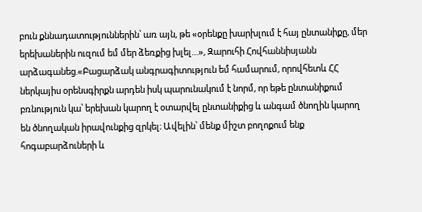բուն քննադատություններին՝ առ այն, թե «օրենքը խարխլում է հայ ընտանիքը, մեր երեխաներին ուզում եմ մեր ձեռքից խլել…», Զարուհի Հովհաննիսյանն արձագանեց.«Բացարձակ անգրագիտություն եմ համարում, որովհետև ՀՀ ներկայիս օրենսգիրքն արդեն իսկ պարունակում է նորմ, որ եթե ընտանիքում բռնություն կա՝ երեխան կարող է օտարվել ընտանիքից և անգամ ծնողին կարող են ծնողական իրավունքից զրկել։ Ավելին՝ մենք միշտ բողոքում ենք հոգաբարձուների և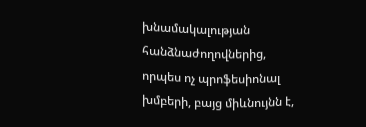խնամակալության հանձնաժողովներից, որպես ոչ պրոֆեսիոնալ խմբերի, բայց միևնույնն է,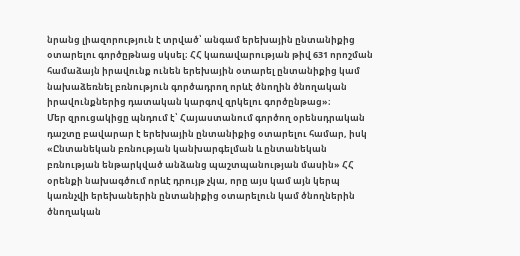նրանց լիազորություն է տրված՝ անգամ երեխային ընտանիքից օտարելու գործըթնաց սկսել։ ՀՀ կառավարության թիվ 631 որոշման համաձայն իրավունք ունեն երեխային օտարել ընտանիքից կամ նախաձեռնել բռնություն գործադրող որևէ ծնողին ծնողական իրավունքներից դատական կարգով զրկելու գործընթաց»։
Մեր զրուցակիցը պնդում է՝ Հայաստանում գործող օրենսդրական դաշտը բավարար է երեխային ընտանիքից օտարելու համար, իսկ «Ընտանեկան բռնության կանխարգելման և ընտանեկան բռնության ենթարկված անձանց պաշտպանության մասին» ՀՀ օրենքի նախագծում որևէ դրույթ չկա, որը այս կամ այն կերպ կառնչվի երեխաներին ընտանիքից օտարելուն կամ ծնողներին ծնողական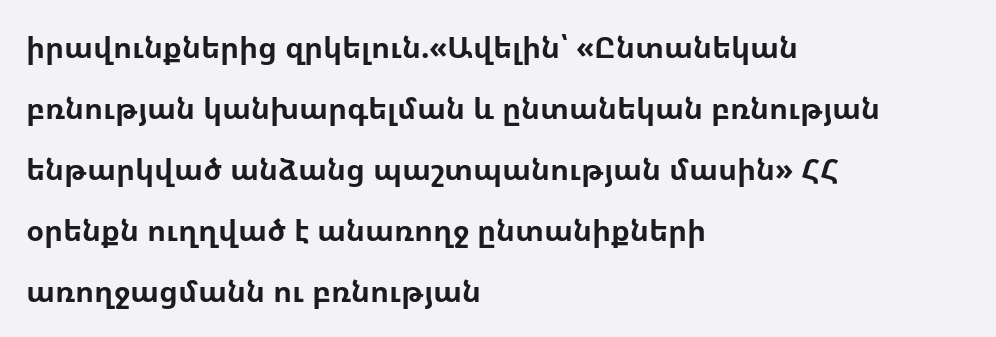իրավունքներից զրկելուն.«Ավելին՝ «Ընտանեկան բռնության կանխարգելման և ընտանեկան բռնության ենթարկված անձանց պաշտպանության մասին» ՀՀ օրենքն ուղղված է անառողջ ընտանիքների առողջացմանն ու բռնության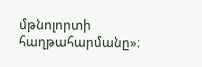մթնոլորտի հաղթահարմանը»։